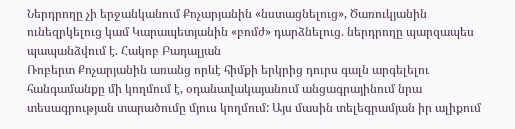Ներդրողը չի երջանկանում Քոչարյանին «նստացնելուց», Ծառուկյանին ունեզրկելուց կամ Կարապետյանին «բոմժ» դարձնելուց. ներդրողը պարզապես պապանձվում է. Հակոբ Բադալյան
Ռոբերտ Քոչարյանին առանց որևէ հիմքի երկրից դուրս գալն արգելելու հանգամանքը մի կողմում է, օդանավակայանում անցագրայինում նրա տեսագրության տարածումը մյուս կողմում: Այս մասին տելեգրամյան իր ալիքում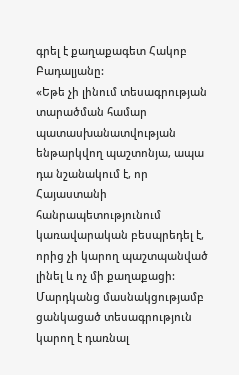գրել է քաղաքագետ Հակոբ Բադալյանը:
«Եթե չի լինում տեսագրության տարածման համար պատասխանատվության ենթարկվող պաշտոնյա, ապա դա նշանակում է, որ Հայաստանի հանրապետությունում կառավարական բեսպրեդել է, որից չի կարող պաշտպանված լինել և ոչ մի քաղաքացի: Մարդկանց մասնակցությամբ ցանկացած տեսագրություն կարող է դառնալ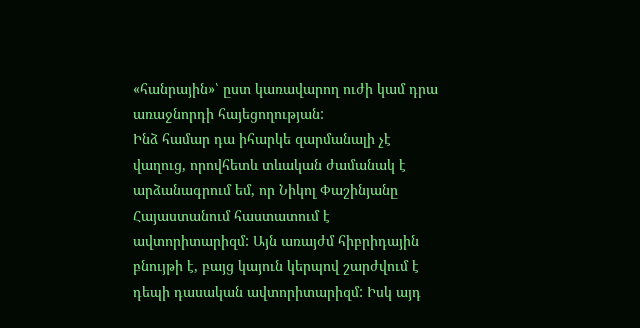«հանրային»՝ ըստ կառավարող ուժի կամ դրա առաջնորդի հայեցողության:
Ինձ համար դա իհարկե զարմանալի չէ վաղուց, որովհետև տևական ժամանակ է արձանագրում եմ, որ Նիկոլ Փաշինյանը Հայաստանում հաստատում է ավտորիտարիզմ: Այն առայժմ հիբրիդային բնույթի է, բայց կայուն կերպով շարժվում է դեպի դասական ավտորիտարիզմ: Իսկ այդ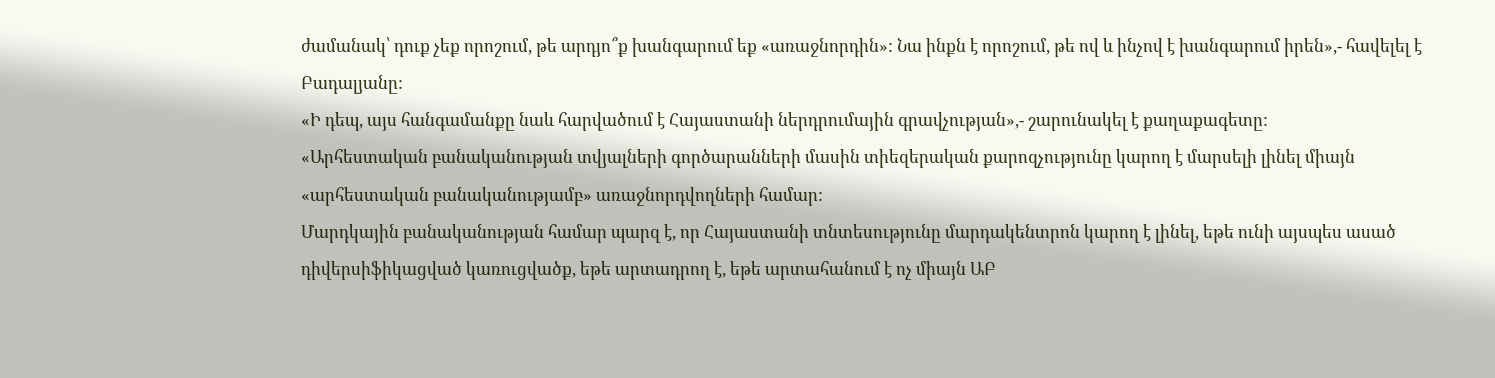ժամանակ՝ դուք չեք որոշում, թե արդյո՞ք խանգարում եք «առաջնորդին»: Նա ինքն է որոշում, թե ով և ինչով է խանգարում իրեն»,- հավելել է Բադալյանը:
«Ի դեպ, այս հանգամանքը նաև հարվածում է Հայաստանի ներդրումային գրավչության»,- շարունակել է քաղաքագետը:
«Արհեստական բանականության տվյալների գործարանների մասին տիեզերական քարոզչությունը կարող է մարսելի լինել միայն «արհեստական բանականությամբ» առաջնորդվողների համար:
Մարդկային բանականության համար պարզ է, որ Հայաստանի տնտեսությունը մարդակենտրոն կարող է լինել, եթե ունի այսպես ասած դիվերսիֆիկացված կառուցվածք, եթե արտադրող է, եթե արտահանում է ոչ միայն ԱԲ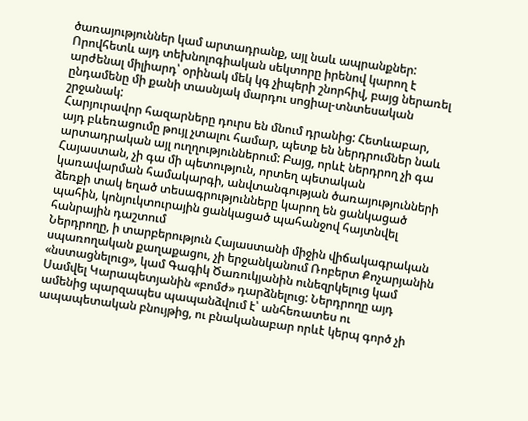ծառայություններ կամ արտադրանք, այլ նաև ապրանքներ: Որովհետև այդ տեխնոլոգիական սեկտորը իրենով կարող է արժենալ միլիարդ՝ օրինակ մեկ կգ չիպերի շնորհիվ, բայց ներառել ընդամենը մի քանի տասնյակ մարդու սոցիալ-տնտեսական շրջանակ:
Հարյուրավոր հազարները դուրս են մնում դրանից: Հետևաբար, այդ բևեռացումը թույլ չտալու համար, պետք են ներդրումներ նաև արտադրական այլ ուղղություններում: Բայց, որևէ ներդրող չի գա Հայաստան, չի գա մի պետություն, որտեղ պետական կառավարման համակարգի, անվտանգության ծառայությունների ձեռքի տակ եղած տեսագրությունները կարող են ցանկացած պահին, կոնյուկտուրային ցանկացած պահանջով հայտնվել հանրային դաշտում
Ներդրողը, ի տարբերություն Հայաստանի միջին վիճակագրական սպառողական քաղաքացու, չի երջանկանում Ռոբերտ Քոչարյանին «նստացնելուց», կամ Գագիկ Ծառուկյանին ունեզրկելուց կամ Սամվել Կարապետյանին «բոմժ» դարձնելուց: Ներդրողը այդ ամենից պարզապես պապանձվում է՝ անհեռատես ու ապապետական բնույթից, ու բնականաբար որևէ կերպ գործ չի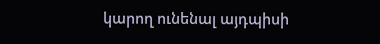կարող ունենալ այդպիսի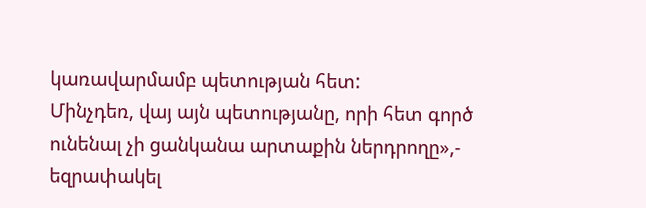կառավարմամբ պետության հետ:
Մինչդեռ, վայ այն պետությանը, որի հետ գործ ունենալ չի ցանկանա արտաքին ներդրողը»,- եզրափակել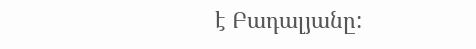է Բադալյանը: